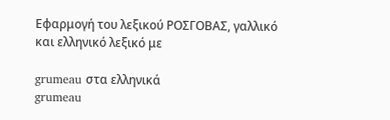Εφαρμογή του λεξικού ΡΟΣΓΟΒΑΣ, γαλλικό και ελληνικό λεξικό με

grumeau στα ελληνικά
grumeau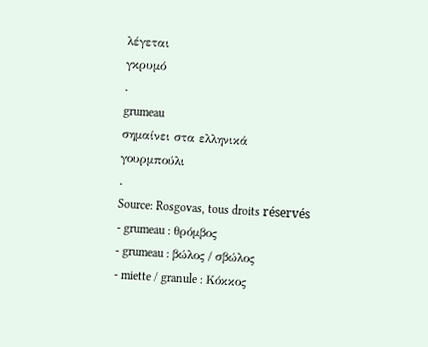λέγεται
γκρυμό
.
grumeau
σημαίνει στα ελληνικά
γουρμπούλι
.
Source: Rosgovas, tous droits réservés
- grumeau : θρόμβος
- grumeau : βώλος / σβώλος
- miette / granule : Κόκκος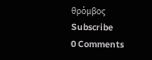θρόμβος
Subscribe
0 Comments